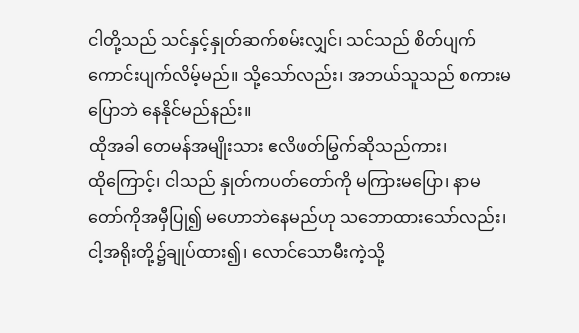ငါတို့သည် သင်နှင့်နှုတ်ဆက်စမ်းလျှင်၊ သင်သည် စိတ်ပျက်ကောင်းပျက်လိမ့်မည်။ သို့သော်လည်း၊ အဘယ်သူသည် စကားမပြောဘဲ နေနိုင်မည်နည်း။
ထိုအခါ တေမန်အမျိုးသား ဧလိဖတ်မြွက်ဆိုသည်ကား၊
ထိုကြောင့်၊ ငါသည် နှုတ်ကပတ်တော်ကို မကြားမပြော၊ နာမတော်ကိုအမှီပြု၍ မဟောဘဲနေမည်ဟု သဘောထားသော်လည်း၊ ငါ့အရိုးတို့၌ချုပ်ထား၍၊ လောင်သောမီးကဲ့သို့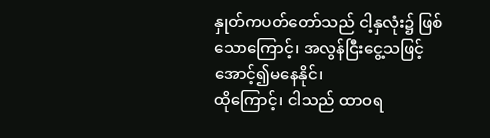နှုတ်ကပတ်တော်သည် ငါ့နှလုံး၌ ဖြစ်သောကြောင့်၊ အလွန်ငြီးငွေ့သဖြင့် အောင့်၍မနေနိုင်၊
ထိုကြောင့်၊ ငါသည် ထာဝရ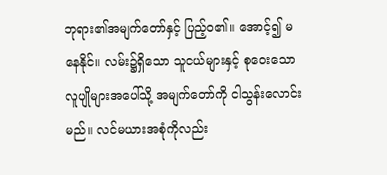ဘုရား၏အမျက်တော်နှင့် ပြည့်ဝ၏။ အောင့်၍ မနေနိုင်။ လမ်း၌ရှိသော သူငယ်များနှင့် စုဝေးသော လူပျိုများအပေါ်သို့ အမျက်တော်ကို ငါသွန်းလောင်းမည်။ လင်မယားအစုံကိုလည်း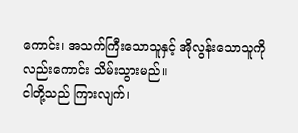ကောင်း၊ အသက်ကြီးသောသူနှင့် အိုလွန်းသောသူကိုလည်းကောင်း သိမ်းသွားမည်။
ငါတို့သည် ကြားလျက်၊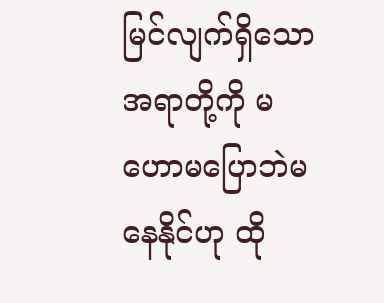မြင်လျက်ရှိသောအရာတို့ကို မဟောမပြောဘဲမနေနိုင်ဟု ထို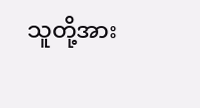သူတို့အား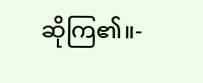ဆိုကြ၏။-